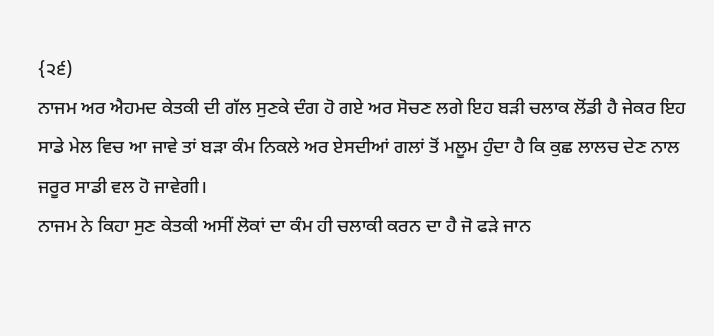{੨੬)
ਨਾਜਮ ਅਰ ਐਹਮਦ ਕੇਤਕੀ ਦੀ ਗੱਲ ਸੁਣਕੇ ਦੰਗ ਹੋ ਗਏ ਅਰ ਸੋਚਣ ਲਗੇ ਇਹ ਬੜੀ ਚਲਾਕ ਲੋਂਡੀ ਹੈ ਜੇਕਰ ਇਹ ਸਾਡੇ ਮੇਲ ਵਿਚ ਆ ਜਾਵੇ ਤਾਂ ਬੜਾ ਕੰਮ ਨਿਕਲੇ ਅਰ ਏਸਦੀਆਂ ਗਲਾਂ ਤੋਂ ਮਲੂਮ ਹੁੰਦਾ ਹੈ ਕਿ ਕੁਛ ਲਾਲਚ ਦੇਣ ਨਾਲ ਜਰੂਰ ਸਾਡੀ ਵਲ ਹੋ ਜਾਵੇਗੀ।
ਨਾਜਮ ਨੇ ਕਿਹਾ ਸੁਣ ਕੇਤਕੀ ਅਸੀਂ ਲੋਕਾਂ ਦਾ ਕੰਮ ਹੀ ਚਲਾਕੀ ਕਰਨ ਦਾ ਹੈ ਜੋ ਫੜੇ ਜਾਨ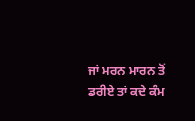ਜਾਂ ਮਰਨ ਮਾਰਨ ਤੋਂ ਡਰੀਏ ਤਾਂ ਕਦੇ ਕੰਮ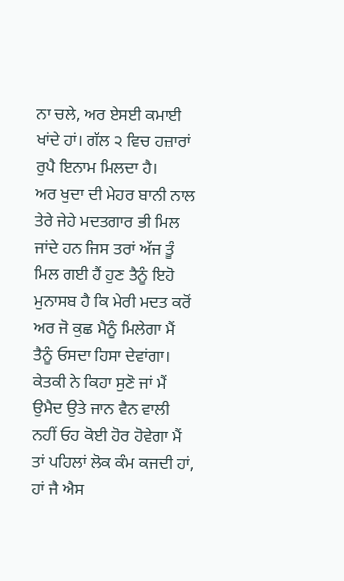ਨਾ ਚਲੇ, ਅਰ ਏਸਈ ਕਮਾਈ ਖਾਂਦੇ ਹਾਂ। ਗੱਲ ੨ ਵਿਚ ਹਜ਼ਾਰਾਂ ਰੁਪੈ ਇਨਾਮ ਮਿਲਦਾ ਹੈ।
ਅਰ ਖੁਦਾ ਦੀ ਮੇਹਰ ਬਾਨੀ ਨਾਲ ਤੇਰੇ ਜੇਹੇ ਮਦਤਗਾਰ ਭੀ ਮਿਲ ਜਾਂਦੇ ਹਨ ਜਿਸ ਤਰਾਂ ਅੱਜ ਤੂੰ ਮਿਲ ਗਈ ਹੈਂ ਹੁਣ ਤੈਨੂੰ ਇਹੋ ਮੁਨਾਸਬ ਹੈ ਕਿ ਮੇਰੀ ਮਦਤ ਕਰੋਂ ਅਰ ਜੋ ਕੁਛ ਮੈਨੂੰ ਮਿਲੇਗਾ ਮੈਂ ਤੈਨੂੰ ਓਸਦਾ ਹਿਸਾ ਦੇਵਾਂਗਾ।
ਕੇਤਕੀ ਨੇ ਕਿਹਾ ਸੁਣੋ ਜਾਂ ਮੈਂ ਉਮੈਦ ਉਤੇ ਜਾਨ ਵੈਨ ਵਾਲੀ ਨਹੀਂ ਓਹ ਕੋਈ ਹੋਰ ਹੋਵੇਗਾ ਮੈਂ ਤਾਂ ਪਹਿਲਾਂ ਲੋਕ ਕੰਮ ਕਜਦੀ ਹਾਂ, ਹਾਂ ਜੈ ਐਸ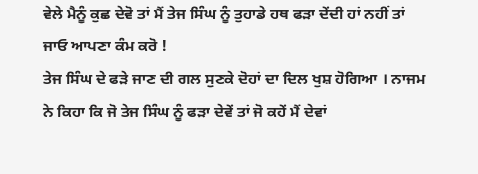ਵੇਲੇ ਮੈਨੂੰ ਕੁਛ ਦੇਵੋ ਤਾਂ ਮੈਂ ਤੇਜ ਸਿੰਘ ਨੂੰ ਤੁਹਾਡੇ ਹਥ ਫੜਾ ਦੇਂਦੀ ਹਾਂ ਨਹੀਂ ਤਾਂ ਜਾਓ ਆਪਣਾ ਕੰਮ ਕਰੋ !
ਤੇਜ ਸਿੰਘ ਦੇ ਫੜੇ ਜਾਣ ਦੀ ਗਲ ਸੁਣਕੇ ਦੋਹਾਂ ਦਾ ਦਿਲ ਖੁਸ਼ ਹੋਗਿਆ । ਨਾਜਮ ਨੇ ਕਿਹਾ ਕਿ ਜੋ ਤੇਜ ਸਿੰਘ ਨੂੰ ਫੜਾ ਦੇਵੇਂ ਤਾਂ ਜੋ ਕਹੇਂ ਮੈਂ ਦੇਵਾਂ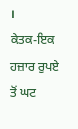।
ਕੇਤਕ-ਇਕ ਹਜ਼ਾਰ ਰੁਪਏ ਤੋਂ ਘਟ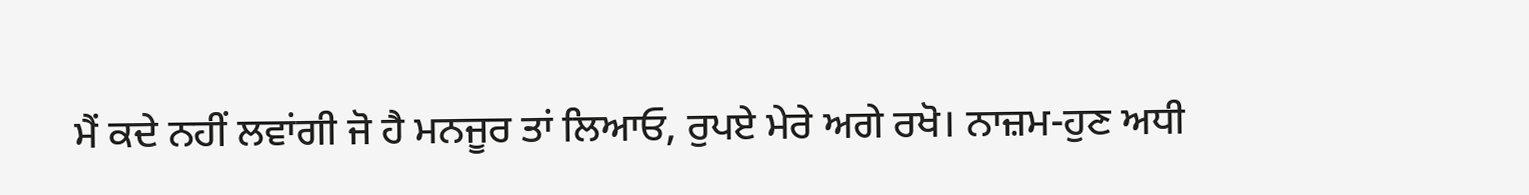ਮੈਂ ਕਦੇ ਨਹੀਂ ਲਵਾਂਗੀ ਜੋ ਹੈ ਮਨਜੂਰ ਤਾਂ ਲਿਆਓ, ਰੁਪਏ ਮੇਰੇ ਅਗੇ ਰਖੋ। ਨਾਜ਼ਮ-ਹੁਣ ਅਧੀ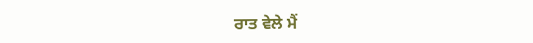ਰਾਤ ਵੇਲੇ ਮੈਂ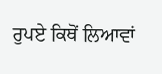ਰੁਪਏ ਕਿਥੋਂ ਲਿਆਵਾਂ